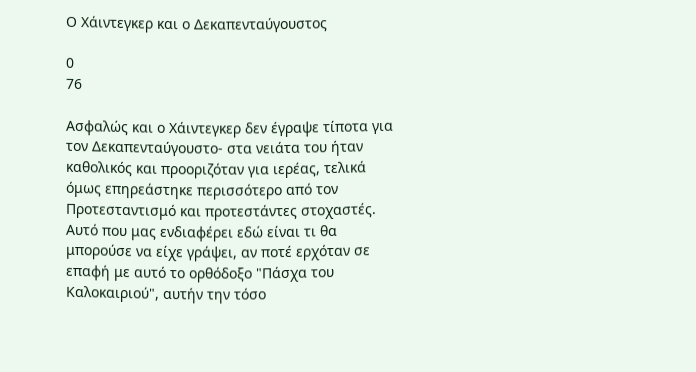Ο Χάιντεγκερ και ο Δεκαπενταύγουστος

0
76

Ασφαλώς και ο Χάιντεγκερ δεν έγραψε τίποτα για τον Δεκαπενταύγουστο- στα νειάτα του ήταν καθολικός και προοριζόταν για ιερέας, τελικά όμως επηρεάστηκε περισσότερο από τον Προτεσταντισμό και προτεστάντες στοχαστές. Αυτό που μας ενδιαφέρει εδώ είναι τι θα μπορούσε να είχε γράψει, αν ποτέ ερχόταν σε επαφή με αυτό το ορθόδοξο "Πάσχα του Καλοκαιριού", αυτήν την τόσο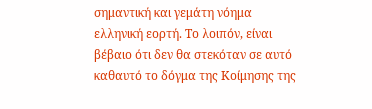σημαντική και γεμάτη νόημα ελληνική εορτή. Το λοιπόν, είναι βέβαιο ότι δεν θα στεκόταν σε αυτό καθαυτό το δόγμα της Κοίμησης της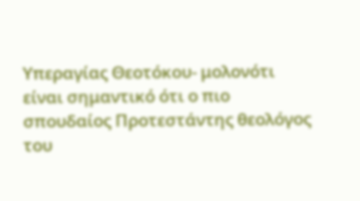Υπεραγίας Θεοτόκου- μολονότι είναι σημαντικό ότι ο πιο σπουδαίος Προτεστάντης θεολόγος του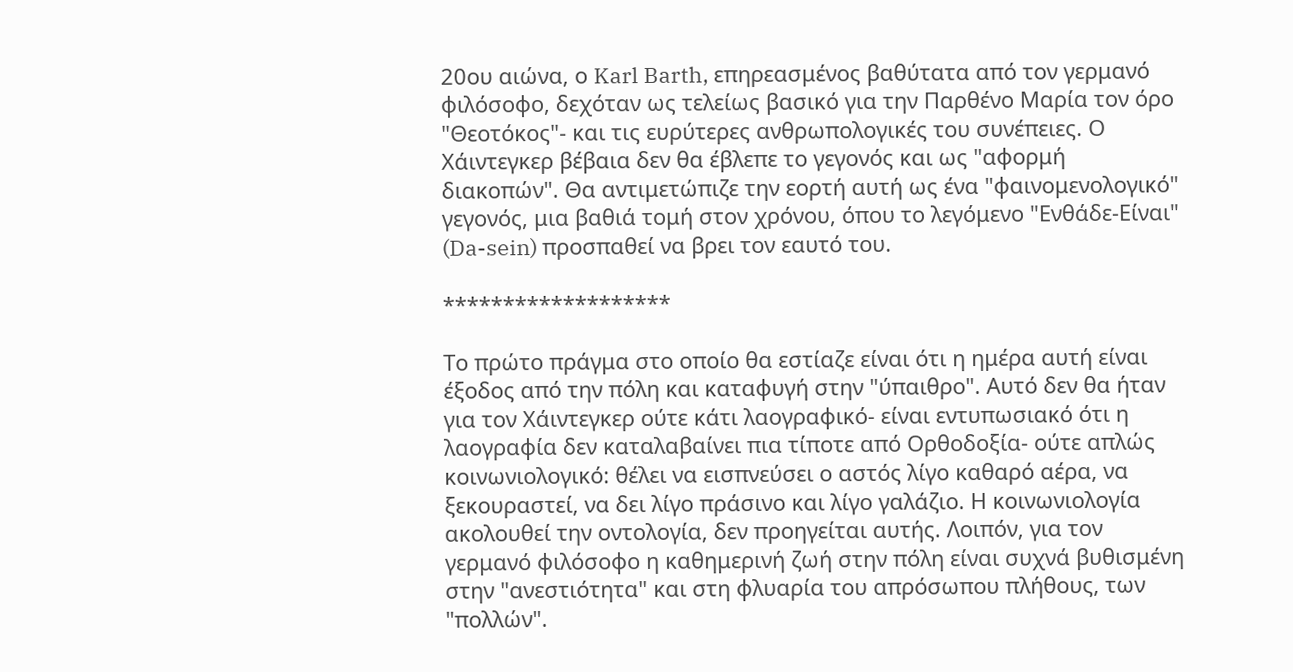20ου αιώνα, ο Karl Barth, επηρεασμένος βαθύτατα από τον γερμανό φιλόσοφο, δεχόταν ως τελείως βασικό για την Παρθένο Μαρία τον όρο "Θεοτόκος"- και τις ευρύτερες ανθρωπολογικές του συνέπειες. Ο Χάιντεγκερ βέβαια δεν θα έβλεπε το γεγονός και ως "αφορμή διακοπών". Θα αντιμετώπιζε την εορτή αυτή ως ένα "φαινομενολογικό" γεγονός, μια βαθιά τομή στον χρόνου, όπου το λεγόμενο "Ενθάδε-Είναι" (Da-sein) προσπαθεί να βρει τον εαυτό του.

*******************

Το πρώτο πράγμα στο οποίο θα εστίαζε είναι ότι η ημέρα αυτή είναι έξοδος από την πόλη και καταφυγή στην "ύπαιθρο". Αυτό δεν θα ήταν για τον Χάιντεγκερ ούτε κάτι λαογραφικό- είναι εντυπωσιακό ότι η λαογραφία δεν καταλαβαίνει πια τίποτε από Ορθοδοξία- ούτε απλώς κοινωνιολογικό: θέλει να εισπνεύσει ο αστός λίγο καθαρό αέρα, να ξεκουραστεί, να δει λίγο πράσινο και λίγο γαλάζιο. Η κοινωνιολογία ακολουθεί την οντολογία, δεν προηγείται αυτής. Λοιπόν, για τον γερμανό φιλόσοφο η καθημερινή ζωή στην πόλη είναι συχνά βυθισμένη στην "ανεστιότητα" και στη φλυαρία του απρόσωπου πλήθους, των "πολλών".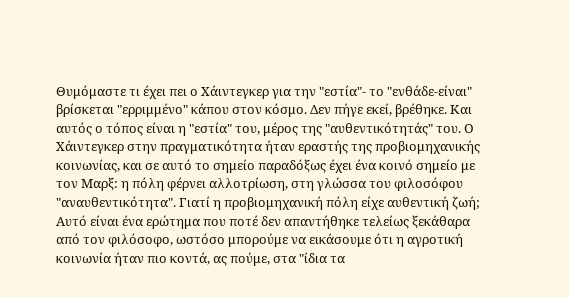Θυμόμαστε τι έχει πει ο Χάιντεγκερ για την "εστία"- το "ενθάδε-είναι" βρίσκεται "ερριμμένο" κάπου στον κόσμο. Δεν πήγε εκεί, βρέθηκε. Και αυτός ο τόπος είναι η "εστία" του, μέρος της "αυθεντικότητάς" του. Ο Χάιντεγκερ στην πραγματικότητα ήταν εραστής της προβιομηχανικής κοινωνίας, και σε αυτό το σημείο παραδόξως έχει ένα κοινό σημείο με τον Μαρξ: η πόλη φέρνει αλλοτρίωση, στη γλώσσα του φιλοσόφου "αναυθεντικότητα". Γιατί η προβιομηχανική πόλη είχε αυθεντική ζωή; Αυτό είναι ένα ερώτημα που ποτέ δεν απαντήθηκε τελείως ξεκάθαρα από τον φιλόσοφο, ωστόσο μπορούμε να εικάσουμε ότι η αγροτική κοινωνία ήταν πιο κοντά, ας πούμε, στα "ίδια τα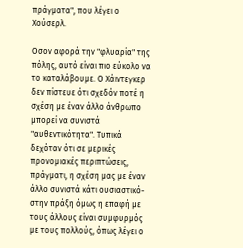πράγματα", που λέγει ο Χούσερλ.

Οσον αφορά την "φλυαρία" της πόλης, αυτό είναι πιο εύκολο να το καταλάβουμε. Ο Χάιντεγκερ δεν πίστευε ότι σχεδόν ποτέ η σχέση με έναν άλλο άνθρωπο μπορεί να συνιστά "αυθεντικότητα". Τυπικά δεχόταν ότι σε μερικές προνομιακές περιπτώσεις, πράγματι, η σχέση μας με έναν άλλο συνιστά κάτι ουσιαστικό- στην πράξη όμως η επαφή με τους άλλους είναι συμφυρμός με τους πολλούς, όπως λέγει ο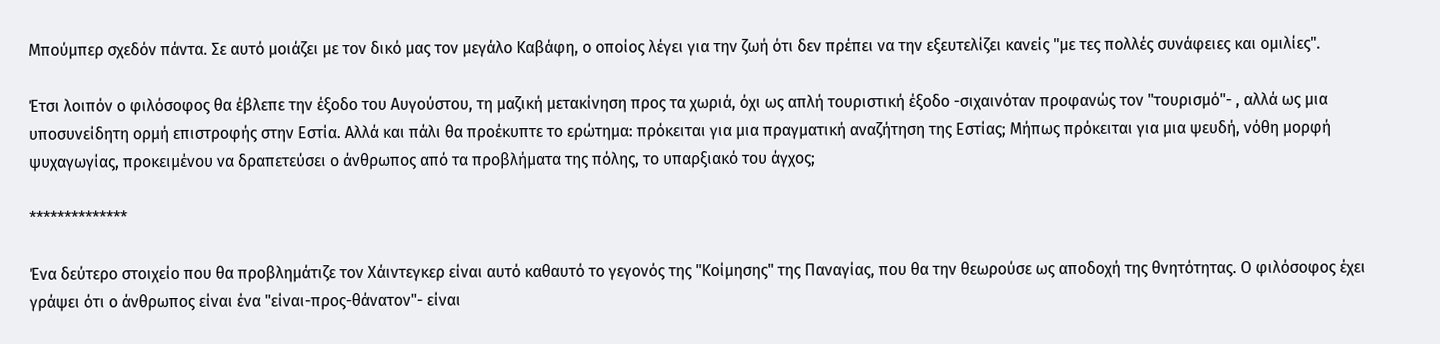Μπούμπερ σχεδόν πάντα. Σε αυτό μοιάζει με τον δικό μας τον μεγάλο Καβάφη, ο οποίος λέγει για την ζωή ότι δεν πρέπει να την εξευτελίζει κανείς "με τες πολλές συνάφειες και ομιλίες".

Έτσι λοιπόν ο φιλόσοφος θα έβλεπε την έξοδο του Αυγούστου, τη μαζική μετακίνηση προς τα χωριά, όχι ως απλή τουριστική έξοδο -σιχαινόταν προφανώς τον "τουρισμό"- , αλλά ως μια υποσυνείδητη ορμή επιστροφής στην Εστία. Αλλά και πάλι θα προέκυπτε το ερώτημα: πρόκειται για μια πραγματική αναζήτηση της Εστίας; Μήπως πρόκειται για μια ψευδή, νόθη μορφή ψυχαγωγίας, προκειμένου να δραπετεύσει ο άνθρωπος από τα προβλήματα της πόλης, το υπαρξιακό του άγχος;

**************

Ένα δεύτερο στοιχείο που θα προβλημάτιζε τον Χάιντεγκερ είναι αυτό καθαυτό το γεγονός της "Κοίμησης" της Παναγίας, που θα την θεωρούσε ως αποδοχή της θνητότητας. Ο φιλόσοφος έχει γράψει ότι ο άνθρωπος είναι ένα "είναι-προς-θάνατον"- είναι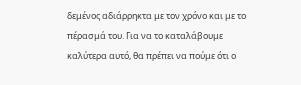δεμένος αδιάρρηκτα με τον χρόνο και με το πέρασμά του. Για να το καταλάβουμε καλύτερα αυτό, θα πρέπει να πούμε ότι ο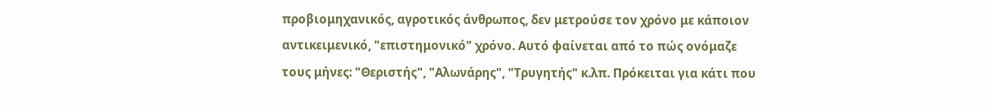προβιομηχανικός, αγροτικός άνθρωπος, δεν μετρούσε τον χρόνο με κάποιον αντικειμενικό, "επιστημονικό" χρόνο. Αυτό φαίνεται από το πώς ονόμαζε τους μήνες: "Θεριστής", "Αλωνάρης", "Τρυγητής" κ.λπ. Πρόκειται για κάτι που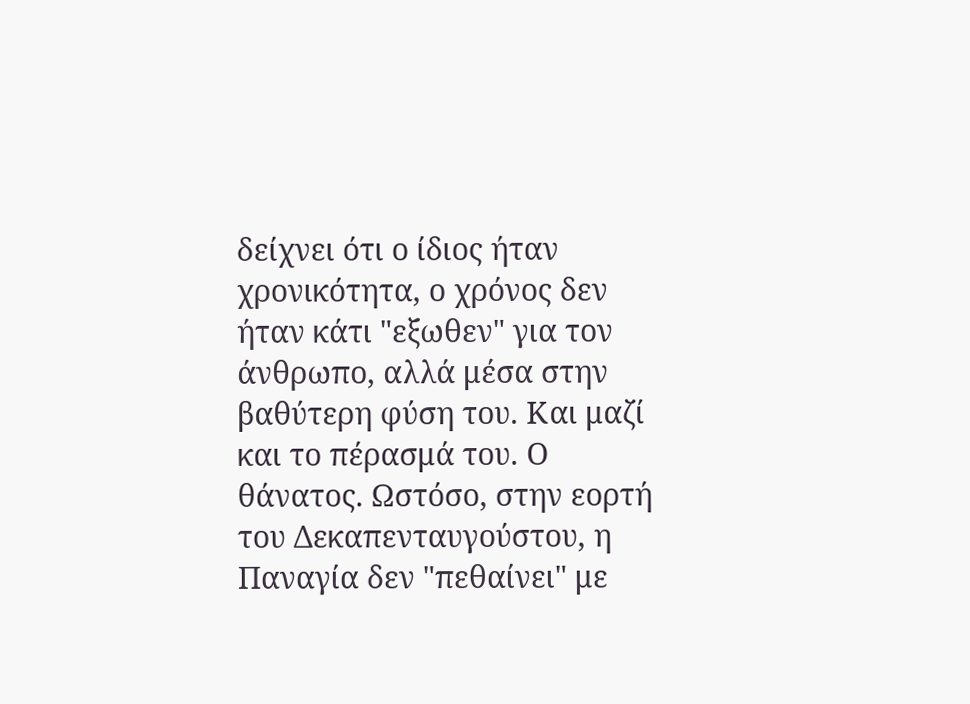δείχνει ότι ο ίδιος ήταν χρονικότητα, ο χρόνος δεν ήταν κάτι "εξωθεν" για τον άνθρωπο, αλλά μέσα στην βαθύτερη φύση του. Και μαζί και το πέρασμά του. Ο θάνατος. Ωστόσο, στην εορτή του Δεκαπενταυγούστου, η Παναγία δεν "πεθαίνει" με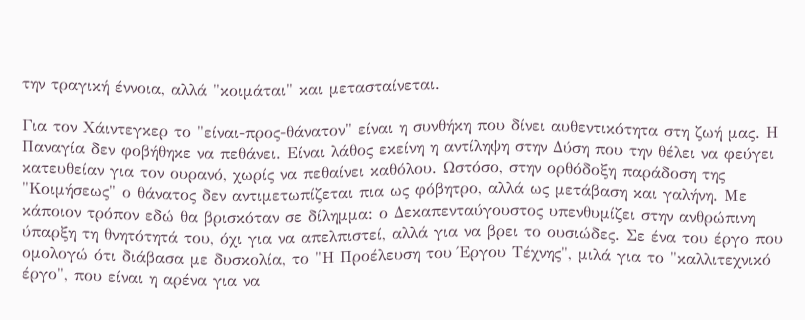την τραγική έννοια, αλλά "κοιμάται" και μετασταίνεται.

Για τον Χάιντεγκερ το "είναι-προς-θάνατον" είναι η συνθήκη που δίνει αυθεντικότητα στη ζωή μας. Η Παναγία δεν φοβήθηκε να πεθάνει. Είναι λάθος εκείνη η αντίληψη στην Δύση που την θέλει να φεύγει κατευθείαν για τον ουρανό, χωρίς να πεθαίνει καθόλου. Ωστόσο, στην ορθόδοξη παράδοση της "Κοιμήσεως" ο θάνατος δεν αντιμετωπίζεται πια ως φόβητρο, αλλά ως μετάβαση και γαλήνη. Με κάποιον τρόπον εδώ θα βρισκόταν σε δίλημμα: ο Δεκαπενταύγουστος υπενθυμίζει στην ανθρώπινη ύπαρξη τη θνητότητά του, όχι για να απελπιστεί, αλλά για να βρει το ουσιώδες. Σε ένα του έργο που ομολογώ ότι διάβασα με δυσκολία, το "Η Προέλευση του Έργου Τέχνης", μιλά για το "καλλιτεχνικό έργο", που είναι η αρένα για να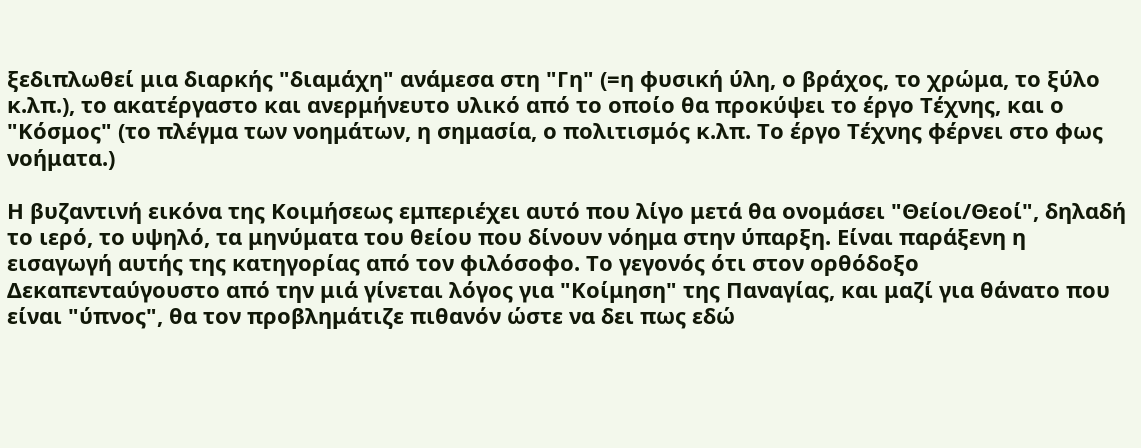ξεδιπλωθεί μια διαρκής "διαμάχη" ανάμεσα στη "Γη" (=η φυσική ύλη, ο βράχος, το χρώμα, το ξύλο κ.λπ.), το ακατέργαστο και ανερμήνευτο υλικό από το οποίο θα προκύψει το έργο Τέχνης, και ο "Κόσμος" (το πλέγμα των νοημάτων, η σημασία, ο πολιτισμός κ.λπ. Το έργο Τέχνης φέρνει στο φως νοήματα.)

Η βυζαντινή εικόνα της Κοιμήσεως εμπεριέχει αυτό που λίγο μετά θα ονομάσει "Θείοι/Θεοί", δηλαδή το ιερό, το υψηλό, τα μηνύματα του θείου που δίνουν νόημα στην ύπαρξη. Είναι παράξενη η εισαγωγή αυτής της κατηγορίας από τον φιλόσοφο. Το γεγονός ότι στον ορθόδοξο Δεκαπενταύγουστο από την μιά γίνεται λόγος για "Κοίμηση" της Παναγίας, και μαζί για θάνατο που είναι "ύπνος", θα τον προβλημάτιζε πιθανόν ώστε να δει πως εδώ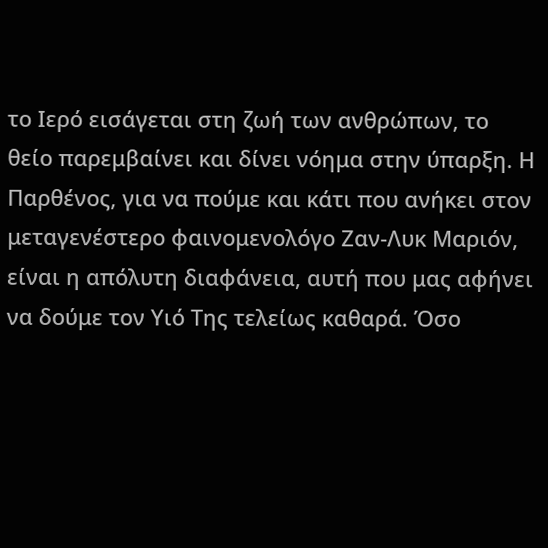το Ιερό εισάγεται στη ζωή των ανθρώπων, το θείο παρεμβαίνει και δίνει νόημα στην ύπαρξη. Η Παρθένος, για να πούμε και κάτι που ανήκει στον μεταγενέστερο φαινομενολόγο Ζαν-Λυκ Μαριόν, είναι η απόλυτη διαφάνεια, αυτή που μας αφήνει να δούμε τον Υιό Της τελείως καθαρά. Όσο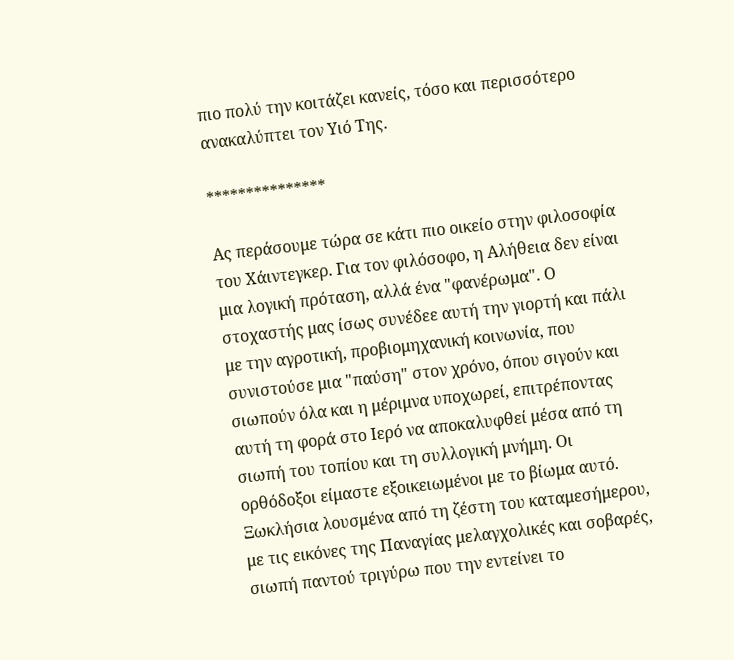πιο πολύ την κοιτάζει κανείς, τόσο και περισσότερο ανακαλύπτει τον Υιό Της.

***************

Ας περάσουμε τώρα σε κάτι πιο οικείο στην φιλοσοφία του Χάιντεγκερ. Για τον φιλόσοφο, η Αλήθεια δεν είναι μια λογική πρόταση, αλλά ένα "φανέρωμα". Ο στοχαστής μας ίσως συνέδεε αυτή την γιορτή και πάλι με την αγροτική, προβιομηχανική κοινωνία, που συνιστούσε μια "παύση" στον χρόνο, όπου σιγούν και σιωπούν όλα και η μέριμνα υποχωρεί, επιτρέποντας αυτή τη φορά στο Ιερό να αποκαλυφθεί μέσα από τη σιωπή του τοπίου και τη συλλογική μνήμη. Οι ορθόδοξοι είμαστε εξοικειωμένοι με το βίωμα αυτό. Ξωκλήσια λουσμένα από τη ζέστη του καταμεσήμερου, με τις εικόνες της Παναγίας μελαγχολικές και σοβαρές, σιωπή παντού τριγύρω που την εντείνει το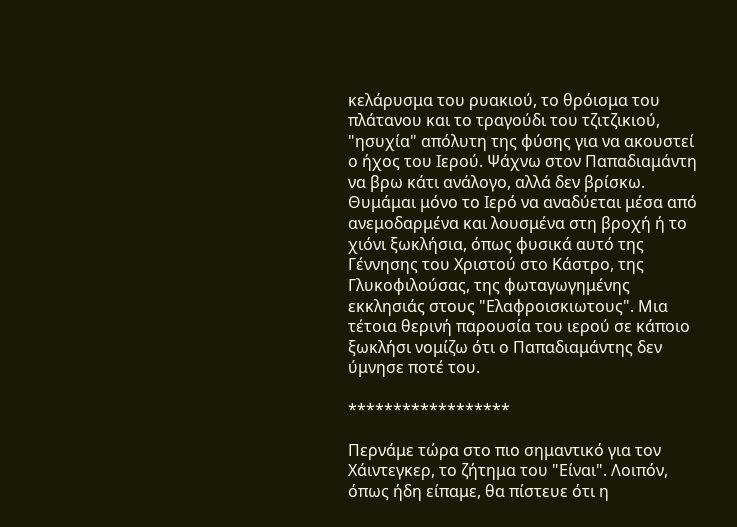κελάρυσμα του ρυακιού, το θρόισμα του πλάτανου και το τραγούδι του τζιτζικιού, "ησυχία" απόλυτη της φύσης για να ακουστεί ο ήχος του Ιερού. Ψάχνω στον Παπαδιαμάντη να βρω κάτι ανάλογο, αλλά δεν βρίσκω. Θυμάμαι μόνο το Ιερό να αναδύεται μέσα από ανεμοδαρμένα και λουσμένα στη βροχή ή το χιόνι ξωκλήσια, όπως φυσικά αυτό της Γέννησης του Χριστού στο Κάστρο, της Γλυκοφιλούσας, της φωταγωγημένης εκκλησιάς στους "Ελαφροισκιωτους". Μια τέτοια θερινή παρουσία του ιερού σε κάποιο ξωκλήσι νομίζω ότι ο Παπαδιαμάντης δεν ύμνησε ποτέ του.

******************

Περνάμε τώρα στο πιο σημαντικό για τον Χάιντεγκερ, το ζήτημα του "Είναι". Λοιπόν, όπως ήδη είπαμε, θα πίστευε ότι η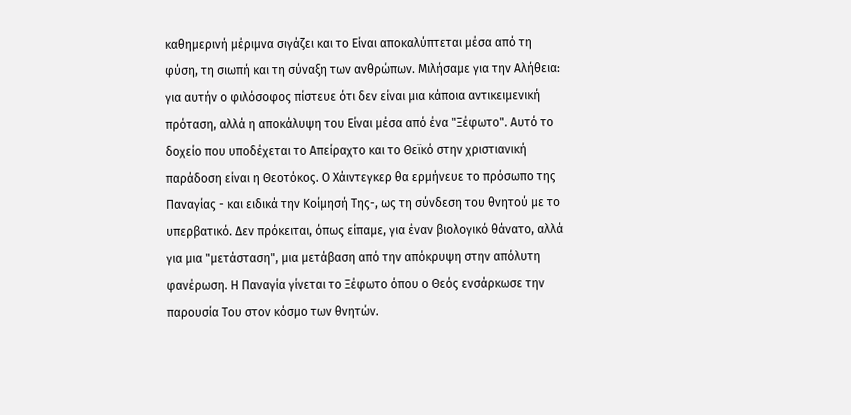καθημερινή μέριμνα σιγάζει και το Είναι αποκαλύπτεται μέσα από τη φύση, τη σιωπή και τη σύναξη των ανθρώπων. Μιλήσαμε για την Αλήθεια: για αυτήν ο φιλόσοφος πίστευε ότι δεν είναι μια κάποια αντικειμενική πρόταση, αλλά η αποκάλυψη του Είναι μέσα από ένα "Ξέφωτο". Αυτό το δοχείο που υποδέχεται το Απείραχτο και το Θεϊκό στην χριστιανική παράδοση είναι η Θεοτόκος. Ο Χάιντεγκερ θα ερμήνευε το πρόσωπο της Παναγίας - και ειδικά την Κοίμησή Της-, ως τη σύνδεση του θνητού με το υπερβατικό. Δεν πρόκειται, όπως είπαμε, για έναν βιολογικό θάνατο, αλλά για μια "μετάσταση", μια μετάβαση από την απόκρυψη στην απόλυτη φανέρωση. Η Παναγία γίνεται το Ξέφωτο όπου ο Θεός ενσάρκωσε την παρουσία Του στον κόσμο των θνητών.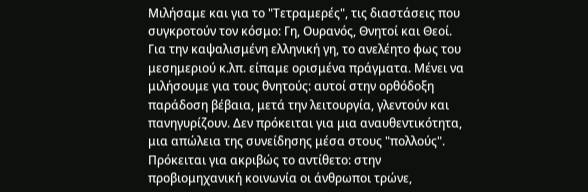Μιλήσαμε και για το "Τετραμερές", τις διαστάσεις που συγκροτούν τον κόσμο: Γη, Ουρανός, Θνητοί και Θεοί. Για την καψαλισμένη ελληνική γη, το ανελέητο φως του μεσημεριού κ.λπ. είπαμε ορισμένα πράγματα. Μένει να μιλήσουμε για τους θνητούς: αυτοί στην ορθόδοξη παράδοση βέβαια, μετά την λειτουργία, γλεντούν και πανηγυρίζουν. Δεν πρόκειται για μια αναυθεντικότητα, μια απώλεια της συνείδησης μέσα στους "πολλούς". Πρόκειται για ακριβώς το αντίθετο: στην προβιομηχανική κοινωνία οι άνθρωποι τρώνε,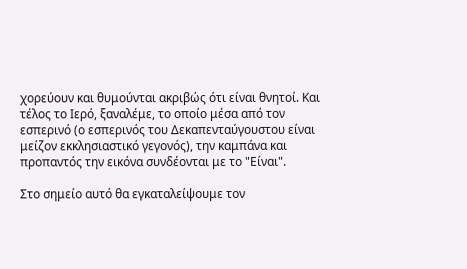χορεύουν και θυμούνται ακριβώς ότι είναι θνητοί. Και τέλος το Ιερό, ξαναλέμε, το οποίο μέσα από τον εσπερινό (ο εσπερινός του Δεκαπενταύγουστου είναι μείζον εκκλησιαστικό γεγονός), την καμπάνα και προπαντός την εικόνα συνδέονται με το "Είναι".

Στο σημείο αυτό θα εγκαταλείψουμε τον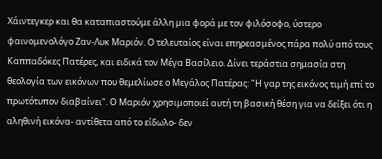Χάιντεγκερ και θα καταπιαστούμε άλλη μια φορά με τον φιλόσοφο, ύστερο φαινομενολόγο Ζαν-Λυκ Μαριόν. Ο τελευταίος είναι επηρεασμένος πάρα πολύ από τους Καππαδόκες Πατέρες, και ειδικά τον Μέγα Βασίλειο. Δίνει τεράστια σημασία στη θεολογία των εικόνων που θεμελίωσε ο Μεγάλος Πατέρας: "Η γαρ της εικόνος τιμή επί το πρωτότυπον διαβαίνει". Ο Μαριόν χρησιμοποιεί αυτή τη βασική θέση για να δείξει ότι η αληθινή εικόνα- αντίθετα από το είδωλο- δεν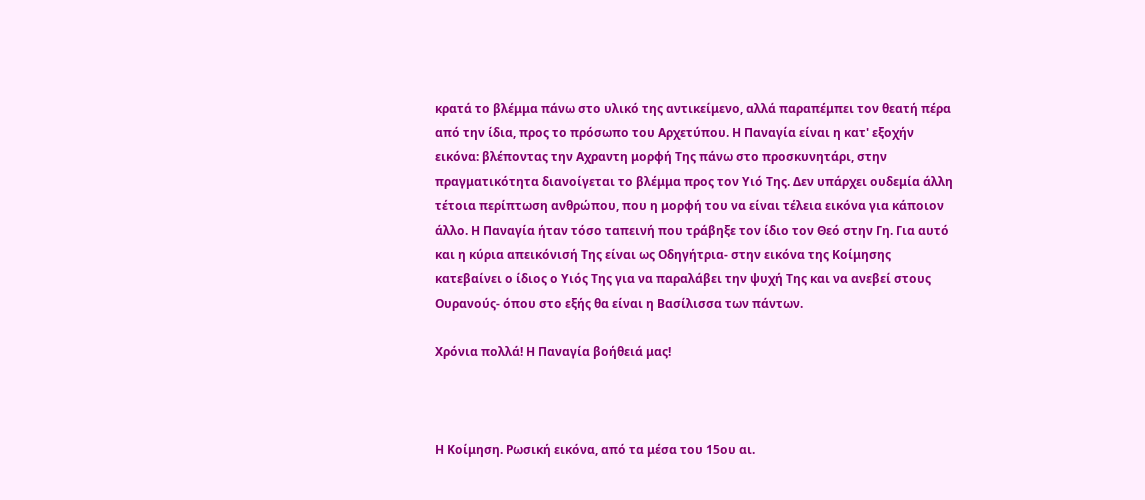κρατά το βλέμμα πάνω στο υλικό της αντικείμενο, αλλά παραπέμπει τον θεατή πέρα από την ίδια, προς το πρόσωπο του Αρχετύπου. Η Παναγία είναι η κατ' εξοχήν εικόνα: βλέποντας την Αχραντη μορφή Της πάνω στο προσκυνητάρι, στην πραγματικότητα διανοίγεται το βλέμμα προς τον Υιό Της. Δεν υπάρχει ουδεμία άλλη τέτοια περίπτωση ανθρώπου, που η μορφή του να είναι τέλεια εικόνα για κάποιον άλλο. Η Παναγία ήταν τόσο ταπεινή που τράβηξε τον ίδιο τον Θεό στην Γη. Για αυτό και η κύρια απεικόνισή Της είναι ως Οδηγήτρια- στην εικόνα της Κοίμησης κατεβαίνει ο ίδιος ο Υιός Της για να παραλάβει την ψυχή Της και να ανεβεί στους Ουρανούς- όπου στο εξής θα είναι η Βασίλισσα των πάντων.

Χρόνια πολλά! Η Παναγία βοήθειά μας!



Η Κοίμηση. Ρωσική εικόνα, από τα μέσα του 15ου αι.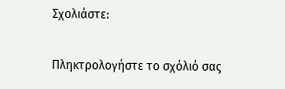Σχολιάστε:

Πληκτρολογήστε το σχόλιό σας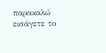παρακαλώ εισάγετε το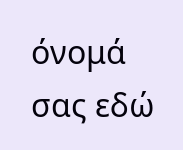όνομά σας εδώ